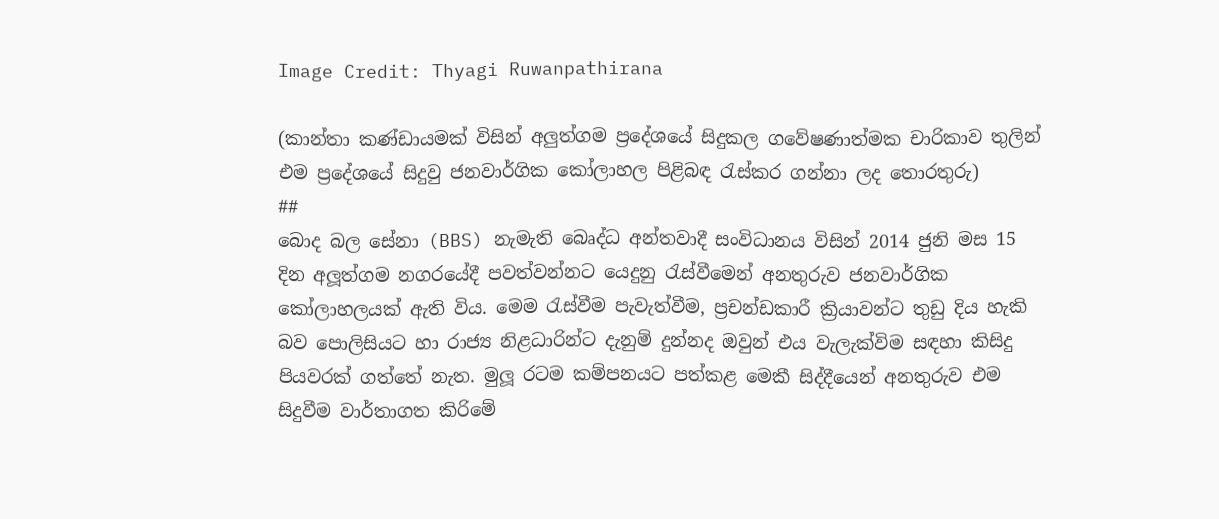Image Credit: Thyagi Ruwanpathirana

(කාන්තා කණ්ඩායමක් විසින් අලුත්ගම ප්‍රදේශයේ සිදුකල ගවේෂණාත්මක චාරිකාව තුලින් එම ප්‍රදේශයේ සිදුවු ජනවාර්ගික කෝලාහල පිළිබඳ රැස්කර ගන්නා ලද තොරතුරු)
##
බොද බල සේනා (BBS) නැමැති බෙෘද්ධ අන්තවාදී සංවිධානය විසින් 2014 ජුනි මස 15 දින අලූත්ගම නගරයේදී පවත්වන්නට යෙදුනු රැස්වීමෙන් අනතුරුව ජනවාර්ගික කෝලාහලයක් ඇති විය. මෙම රැස්වීම පැවැත්වීම, ප්‍රචන්ඩකාරී ක්‍රියාවන්ට තුඩු දිය හැකි බව පොලිසියට හා රාජ්‍ය නිළධාරින්ට දැනුම් දුන්නද ඔවුන් එය වැලැක්විම සඳහා කිසිදු පියවරක් ගත්තේ නැත. මුලූ රටම කම්පනයට පත්කළ මෙකී සිද්දීයෙන් අනතුරුව එම සිදුවීම වාර්තාගත කිරිමේ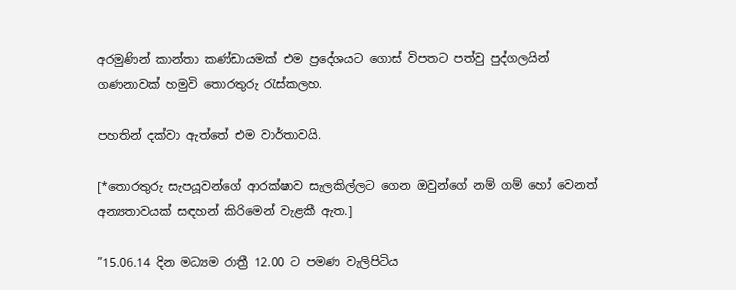අරමුණින් කාන්තා කණ්ඩායමක් එම ප්‍රදේශයට ගොස් විපතට පත්වු පුද්ගලයින් ගණනාවක් හමුවි තොරතුරු රැස්කලහ.

පහතින් දක්වා ඇත්තේ එම වාර්තාවයි.

[*තොරතුරු සැපයූවන්ගේ ආරක්ෂාව සැලකිල්ලට ගෙන ඔවුන්ගේ නම් ගම් හෝ වෙනත් අන්‍යතාවයක් සඳහන් කිරිමෙන් වැළකී ඇත.]

”15.06.14 දින මධ්‍යම රාත්‍රී 12.00 ට පමණ වැලිපිටිය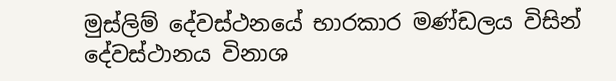මුස්ලිම් දේවස්ථනයේ භාරකාර මණ්ඩලය විසින් දේවස්ථානය විනාශ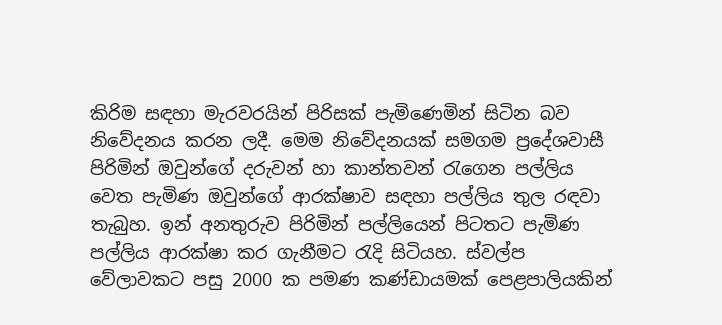කිරිම සඳහා මැරවරයින් පිරිසක් පැමිණෙමින් සිටින බව නිවේදනය කරන ලදී. මෙම නිවේදනයක් සමගම ප්‍රදේශවාසී පිරිමින් ඔවුන්ගේ දරුවන් හා කාන්තවන් රැගෙන පල්ලිය වෙත පැමිණ ඔවුන්ගේ ආරක්ෂාව සඳහා පල්ලිය තුල රඳවා තැබුහ. ඉන් අනතුරුව පිරිමින් පල්ලියෙන් පිටතට පැමිණ පල්ලිය ආරක්ෂා කර ගැනීමට රැදි සිටියහ. ස්වල්ප වේලාවකට පසු 2000 ක පමණ කණ්ඩායමක් පෙළපාලියකින්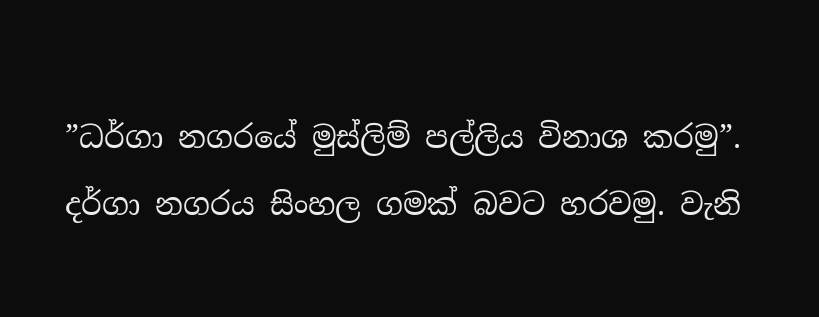”ධර්ගා නගරයේ මුස්ලිම් පල්ලිය විනාශ කරමු”. දර්ගා නගරය සිංහල ගමක් බවට හරවමු. වැනි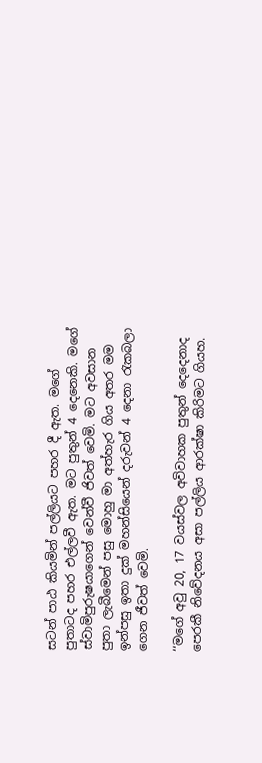සටන් පාඨ කියමින් පල්ලියට පහර දී ඇත. මගේ පුතාටද පහර එල්ලවී ඇත. මට පුතුන් 4 දෙනෙකි. මගේ ස්වාමිපුරුෂයාගෙන් වෙන්වී ජිවත් වෙමි. මට අවසාන පුතා ලැබීමෙන් පසු මොහු මා අත්හැර ගිය අතර මම ඉන්පසු ඉතා දුක් මහන්සියෙන් දරුවන් 4 දෙනා රැකබලා ගෙන ජීවත් වෙමි.

‘‘මගේ අවු 20, 17 වයස්වල අවිවාහක පුතුන් දෙදෙනාද පෙරකී නිවේදනය අසා පල්ලිය ආරක්ෂා කිරිමට ගියහ.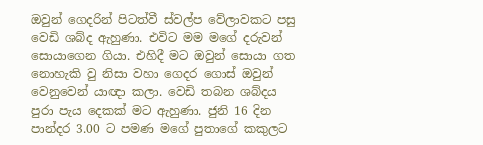ඔවුන් ගෙදරින් පිටත්වී ස්වල්ප වේලාවකට පසු වෙඩි ශබ්ද ඇහුණා. එවිට මම මගේ දරුවන් සොයාගෙන ගියා. එහිදී මට ඔවුන් සොයා ගත නොහැකි වු නිසා වහා ගෙදර ගොස් ඔවුන් වෙනුවෙන් යාඥා කලා. වෙඩි තබන ශබ්දය පුරා පැය දෙකක් මට ඇහුණා. ජුනි 16 දින පාන්දර 3.00 ට පමණ මගේ පුතාගේ කකුලට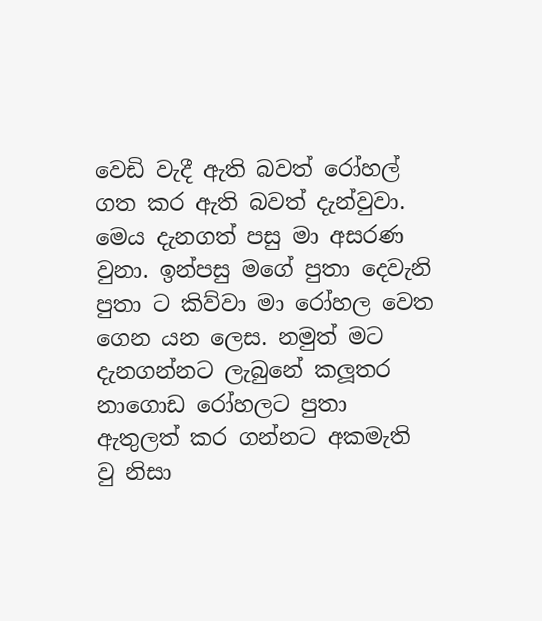වෙඩි වැදී ඇති බවත් රෝහල් ගත කර ඇති බවත් දැන්වුවා. මෙය දැනගත් පසු මා අසරණ වුනා. ඉන්පසු මගේ පුතා දෙවැනි පුතා ට කිව්වා මා රෝහල වෙත ගෙන යන ලෙස. නමුත් මට දැනගන්නට ලැබුනේ කලූතර නාගොඩ රෝහලට පුතා ඇතුලත් කර ගන්නට අකමැති වු නිසා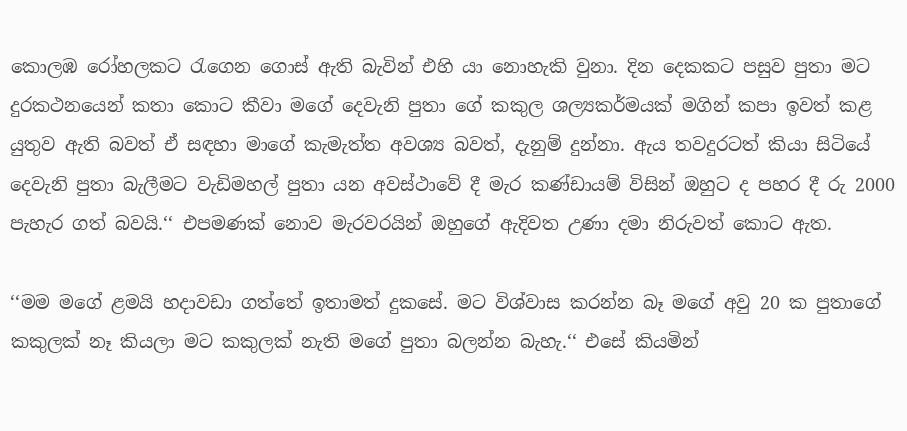කොලඹ රෝහලකට රැගෙන ගොස් ඇති බැවින් එහි යා නොහැකි වුනා. දින දෙකකට පසුව පුතා මට දුරකථනයෙන් කතා කොට කීවා මගේ දෙවැනි පුතා ගේ කකුල ශල්‍යකර්මයක් මගින් කපා ඉවත් කළ යුතුව ඇති බවත් ඒ සඳහා මාගේ කැමැත්ත අවශ්‍ය බවත්, දැනුම් දුන්නා. ඇය තවදුරටත් කියා සිටියේ දෙවැනි පුතා බැලීමට වැඩිමහල් පුතා යන අවස්ථාවේ දී මැර කණ්ඩායම් විසින් ඔහුට ද පහර දී රු 2000 පැහැර ගත් බවයි.‘‘ එපමණක් නොව මැරවරයින් ඔහුගේ ඇදිවත උණා දමා නිරුවත් කොට ඇත.

‘‘මම මගේ ළමයි හදාවඩා ගත්තේ ඉතාමත් දුකසේ. මට විශ්වාස කරන්න බෑ මගේ අවු 20 ක පුතාගේ කකුලක් නෑ කියලා මට කකුලක් නැති මගේ පුතා බලන්න බැහැ.‘‘ එසේ කියමින්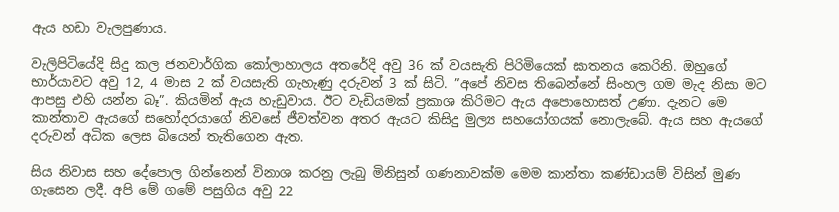ඇය හඩා වැලපුණාය.

වැලිපිටියේදි සිදු කල ජනවාර්ගික කෝලාහාලය අතරේදි අවු 36 ක් වයසැති පිරිමියෙක් ඝාතනය කෙරිනි. ඔහුගේ භාර්යාවට අවු 12, 4 මාස 2 ක් වයසැති ගැහැණු දරුවන් 3 ක් සිටි. ”අපේ නිවස තිබෙන්නේ සිංහල ගම මැද නිසා මට ආපසු එහි යන්න බෑ”. කියමින් ඇය හැඩුවාය. ඊට වැඩියමක් ප්‍රකාශ කිරිමට ඇය අපොහොසත් උණා. දැනට මෙ කාන්තාව ඇයගේ සහෝදරයාගේ නිවසේ ජීවත්වන අතර ඇයට කිසිදු මුල්‍ය සහයෝගයක් නොලැබේ. ඇය සහ ඇයගේ දරුවන් අධික ලෙස බියෙන් තැතිගෙන ඇත.

සිය නිවාස සහ දේපොල ගින්නෙන් විනාශ කරනු ලැබු මිනිසුන් ගණනාවක්ම මෙම කාන්තා කණ්ඩායම් විසින් මුණ ගැසෙන ලදී. අපි මේ ගමේ පසුගිය අවු 22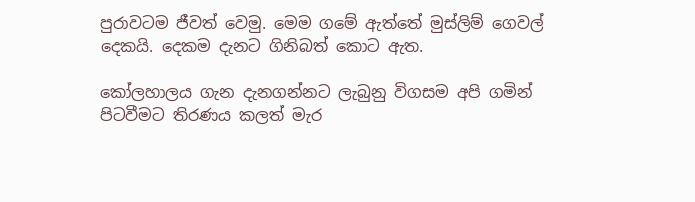පුරාවටම ජීවත් වෙමු. මෙම ගමේ ඇත්තේ මුස්ලිම් ගෙවල් දෙකයි. දෙකම දැනට ගිනිබත් කොට ඇත.

කෝලහාලය ගැන දැනගන්නට ලැබුනු විගසම අපි ගමින් පිටවීමට තිරණය කලත් මැර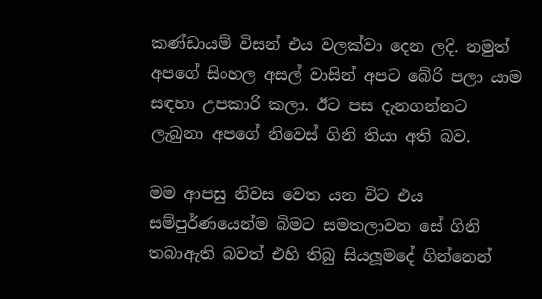කණ්ඩායම් විසන් එය වලක්වා දෙන ලදි. නමුත් අපගේ සිංහල අසල් වාසින් අපට බේරි පලා යාම සඳහා උපකාරි කලා. ඊට පස දැනගන්නට ලැබුනා අපගේ නිවෙස් ගිනි තියා අති බව.

මම ආපසු නිවස වෙත යන විට එය සම්පුර්ණයෙන්ම බිමට සමතලාවන සේ ගිනි තබාඇති බවත් එහි තිබු සියලූමදේ ගින්නෙන්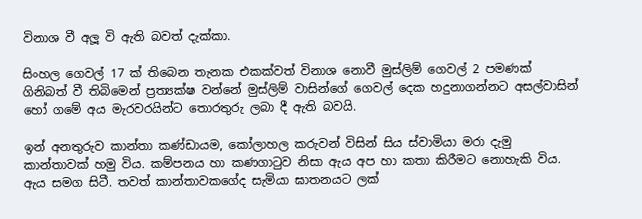විනාශ වී අලූ වි ඇති බවත් දැක්කා.

සිංහල ගෙවල් 17 ක් තිබෙන තැනක එකක්වත් විනාශ නොවී මුස්ලිම් ගෙවල් 2 පමණක් ගිනිබත් වී තිබිමෙන් ප්‍රත්‍යක්ෂ වන්නේ මුස්ලිම් වාසින්ගේ ගෙවල් දෙක හදුනාගන්නට අසල්වාසින් හෝ ගමේ අය මැරවරයින්ට තොරතුරු ලබා දී ඇති බවයි.

ඉන් අනතුරුව කාන්තා කණ්ඩායම, කෝලාහල කරුවන් විසින් සිය ස්වාමියා මරා දැමු කාන්තාවක් හමු විය. කම්පනය හා කණගාටුව නිසා ඇය අප හා කතා කිරීමට නොහැකි විය. ඇය සමග සිටී. තවත් කාන්තාවකගේද සැමියා ඝාතනයට ලක්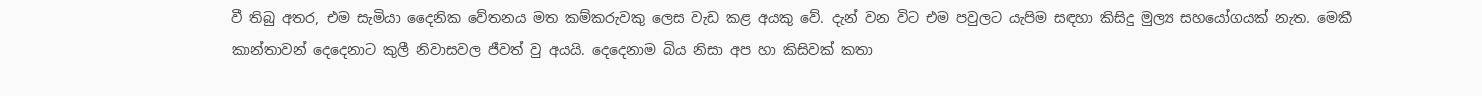වී තිබු අතර, එම සැමියා දෛනික වේතනය මත කම්කරුවකු ලෙස වැඩ කළ අයකු වේ. දැන් වන විට එම පවුලට යැපිම සඳහා කිසිදු මුල්‍ය සහයෝගයක් නැත. මෙකී කාන්තාවන් දෙදෙනාට කුලී නිවාසවල ජීවත් වු අයයි. දෙදෙනාම බිය නිසා අප හා කිසිවක් කතා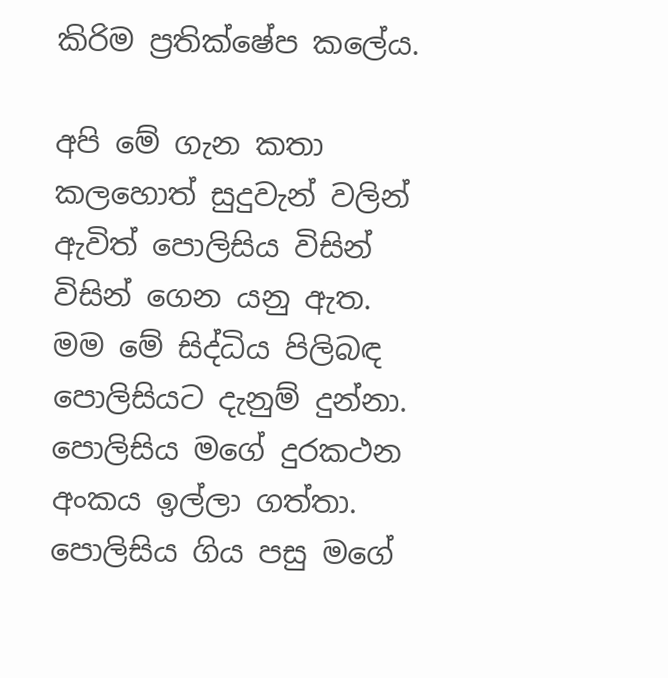කිරිම ප්‍රතික්ෂේප කලේය.

අපි මේ ගැන කතා කලහොත් සුදුවැන් වලින් ඇවිත් පොලිසිය විසින් විසින් ගෙන යනු ඇත. මම මේ සිද්ධිය පිලිබඳ පොලිසියට දැනුම් දුන්නා. පොලිසිය මගේ දුරකථන අංකය ඉල්ලා ගත්තා. පොලිසිය ගිය පසු මගේ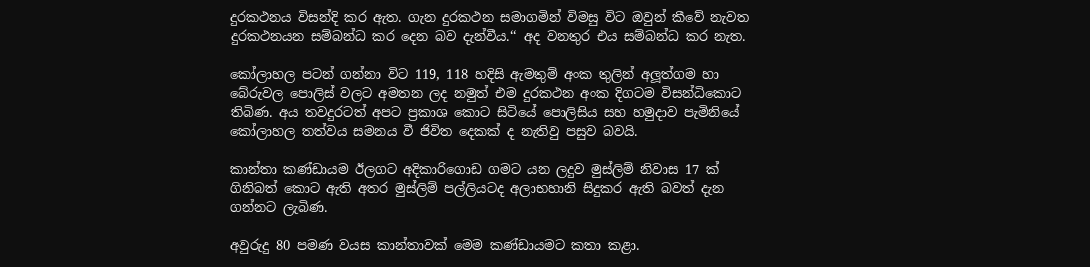දුරකථනය විසන්දි කර ඇත. ගැන දුරකථන සමාගමින් විමසු විට ඔවුන් කීවේ නැවත දුරකථනයන සම්බන්ධ කර දෙන බව දැන්වීය.‘‘ අද වනතුර එය සම්බන්ධ කර නැත.

කෝලාහල පටන් ගන්නා විට 119, 118 හදිසි ඇමතුම් අංක තුලින් අලූත්ගම හා බේරුවල පොලිස් වලට අමතන ලද නමුත් එම දුරකථන අංක දිගටම විසන්ධිකොට තිබිණ. අය තවදුරටත් අපට ප්‍රකාශ කොට සිටියේ පොලිසිය සහ හමුදාව පැමිනියේ කෝලාහල තත්වය සමනය වී ජිවිත දෙකක් ද නැතිවු පසුව බවයි.

කාන්තා කණ්ඩායම ඊලගට අදිකාරිගොඩ ගමට යන ලදුව මුස්ලිම් නිවාස 17 ක් ගිනිබත් කොට ඇති අතර මුස්ලිම් පල්ලියටද අලාභහානි සිදුකර ඇති බවත් දැන ගන්නට ලැබිණ.

අවුරුදු 80 පමණ වයස කාන්තාවක් මෙම කණ්ඩායමට කතා කළා.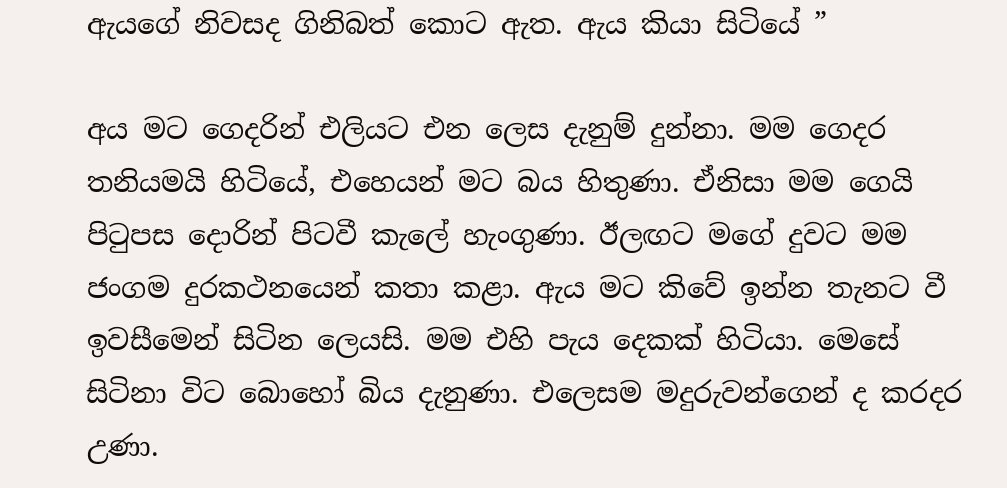ඇයගේ නිවසද ගිනිබත් කොට ඇත. ඇය කියා සිටියේ ”

අය මට ගෙදරින් එලියට එන ලෙස දැනුම් දුන්නා. මම ගෙදර තනියමයි හිටියේ, එහෙයන් මට බය හිතුණා. ඒනිසා මම ගෙයි පිටුපස දොරින් පිටවී කැලේ හැංගුණා. ඊලඟට මගේ දුවට මම ජංගම දුරකථනයෙන් කතා කළා. ඇය මට කිවේ ඉන්න තැනට වී ඉවසීමෙන් සිටින ලෙයසි. මම එහි පැය දෙකක් හිටියා. මෙසේ සිටිනා විට බොහෝ බිය දැනුණා. එලෙසම මදුරුවන්ගෙන් ද කරදර උණා.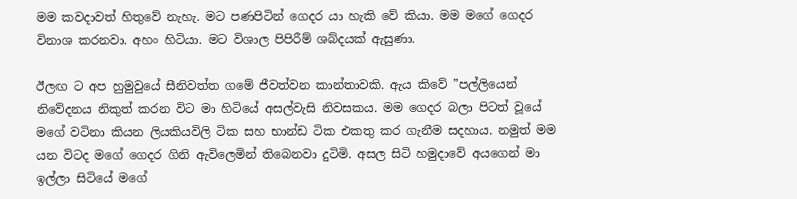මම කවදාවත් හිතුවේ නැහැ. මට පණපිටින් ගෙදර යා හැකි වේ කියා. මම මගේ ගෙදර විනාශ කරනවා. අහං හිටියා. මට විශාල පිපිරීම් ශබ්දයක් ඇසුණා.

ඊලඟ ට අප හුමුවුයේ සීනිවත්ත ගමේ ජීවත්වන කාන්තාවකි. ඇය කිවේ ”පල්ලියෙන් නිවේදනය නිකුත් කරන විට මා හිටියේ අසල්වැසි නිවසකය. මම ගෙදර බලා පිටත් වූයේ මගේ වටිනා කියන ලියකියවිලි ටික සහ භාන්ඩ ටික එකතු කර ගැනීම සදහාය. නමුත් මම යන විටද මගේ ගෙදර ගිනි ඇවිලෙමින් තිබෙනවා දුටිමි. අසල සිටි හමුදාවේ අයගෙන් මා ඉල්ලා සිටියේ මගේ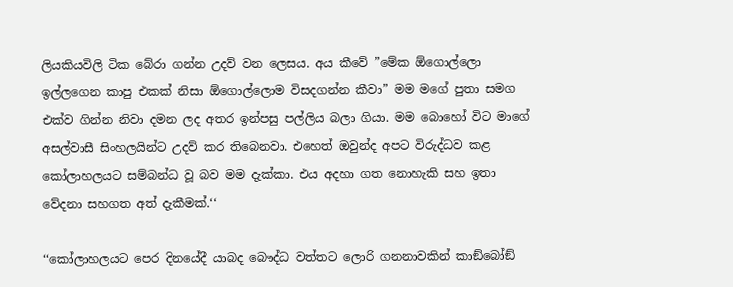ලියකියවිලි ටික බේරා ගන්න උදව් වන ලෙසය. අය කීවේ ”මේක ඕගොල්ලො ඉල්ලගෙන කාපු එකක් නිසා ඕගොල්ලොම විසදගන්න කීවා” මම මගේ පුතා සමග එක්ව ගින්න නිවා දමන ලද අතර ඉන්පසු පල්ලිය බලා ගියා. මම බොහෝ විට මාගේ අසල්වාසී සිංහලයින්ට උදව් කර තිබෙනවා. එහෙත් ඔවුන්ද අපට විරුද්ධව කළ කෝලාහලයට සම්බන්ධ වූ බව මම දැක්කා. එය අදහා ගත නොහැකි සහ ඉතා වේදනා සහගත අත් දැකීමක්.‘‘

‘‘කෝලාහලයට පෙර දිනයේදී යාබද බෞද්ධ වත්තට ලොරි ගනනාවකින් කාඞ්බෝඞ්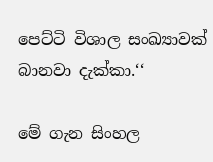පෙට්ටි විශාල සංඛ්‍යාවක් බානවා දැක්කා.‘‘

මේ ගැන සිංහල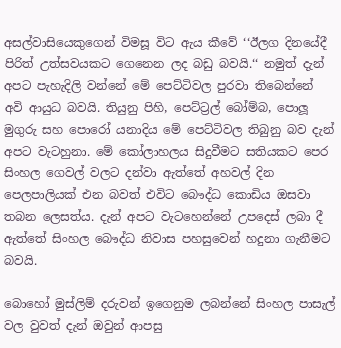අසල්වාසියෙකුගෙන් විමසූ විට ඇය කීවේ ‘‘ඊලග දිනයේදී පිරිත් උත්සවයකට ගෙනෙන ලද බඩු බවයි.‘‘ නමුත් දැන් අපට පැහැදිලි වන්නේ මේ පෙට්ටිවල පුරවා තිබෙන්නේ අවි ආයුධ බවයි. තියුනු පිහි, පෙට්ට්‍රල් බෝම්බ, පොලූ මුගුරු සහ පොරෝ යනාදිය මේ පෙට්ටිවල තිබුනු බව දැන් අපට වැටහුනා. මේ කෝලාහලය සිදුවීමට සතියකට පෙර සිංහල ගෙවල් වලට දන්වා ඇත්තේ අහවල් දින පෙලපාලියක් එන බවත් එවිට බෞද්ධ කොඩිය ඔසවා තබන ලෙසත්ය. දැන් අපට වැටහෙන්නේ උපදෙස් ලබා දී ඇත්තේ සිංහල බෞද්ධ නිවාස පහසුවෙන් හදුනා ගැනීමට බවයි.

බොහෝ මුස්ලිම් දරුවන් ඉගෙනුම ලබන්නේ සිංහල පාසැල් වල වුවත් දැන් ඔවුන් ආපසු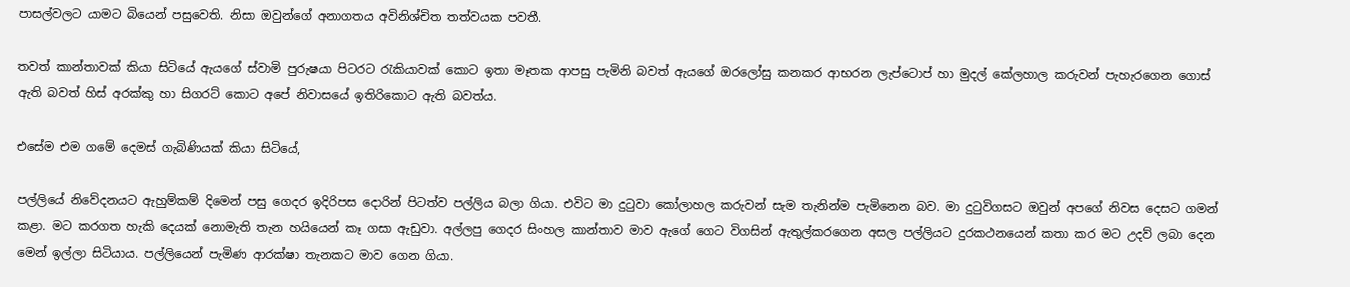පාසල්වලට යාමට බියෙන් පසුවෙති. නිසා ඔවුන්ගේ අනාගතය අවිනිශ්චිත තත්වයක පවතී.

තවත් කාන්තාවක් කියා සිටියේ ඇයගේ ස්වාමි පුරුෂයා පිටරට රැකියාවක් කොට ඉතා මෑතක ආපසු පැමිනි බවත් ඇයගේ ඔරලෝසු කනකර ආභරන ලැප්ටොප් හා මුදල් කේලහාල කරුවන් පැහැරගෙන ගොස් ඇති බවත් හිස් අරක්කු හා සිගරට් කොට අපේ නිවාසයේ ඉතිරිකොට ඇති බවත්ය.

එසේම එම ගමේ දෙමස් ගැබිණියක් කියා සිටියේ,

පල්ලියේ නිවේදනයට ඇහුම්කම් දිමෙන් පසු ගෙදර ඉදිරිපස දොරින් පිටත්ව පල්ලිය බලා ගියා. එවිට මා දුටුවා කෝලාහල කරුවන් සැම තැනින්ම පැමිනෙන බව. මා දුටුවිගසට ඔවුන් අපගේ නිවස දෙසට ගමන් කළා. මට කරගත හැකි දෙයක් නොමැති තැන හයියෙන් කෑ ගසා ඇඩුවා. අල්ලපු ගෙදර සිංහල කාන්තාව මාව ඇගේ ගෙට විගසින් ඇතුල්කරගෙන අසල පල්ලියට දුරකථනයෙන් කතා කර මට උදව් ලබා දෙන මෙන් ඉල්ලා සිටියාය. පල්ලියෙන් පැමිණ ආරක්ෂා තැනකට මාව ගෙන ගියා.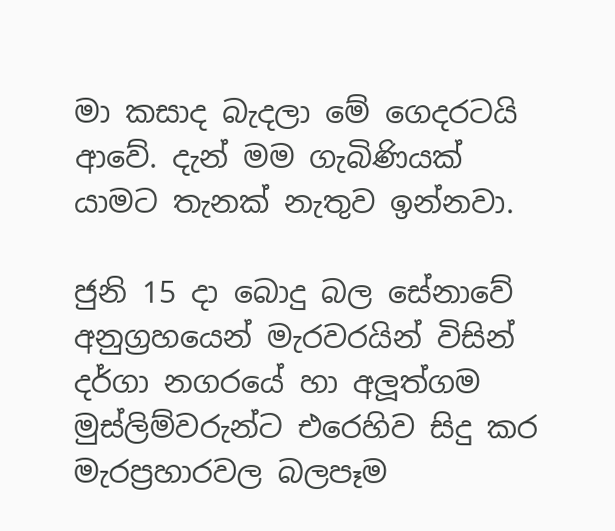මා කසාද බැදලා මේ ගෙදරටයි ආවේ. දැන් මම ගැබිණියක් යාමට තැනක් නැතුව ඉන්නවා.

ජුනි 15 දා බොදු බල සේනාවේ අනුග්‍රහයෙන් මැරවරයින් විසින් දර්ගා නගරයේ හා අලූත්ගම මුස්ලිම්වරුන්ට එරෙහිව සිදු කර මැරප්‍රහාරවල බලපෑම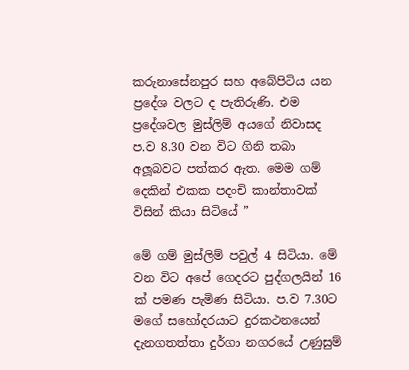කරුනාසේනපුර සහ අබේපිටිය යන ප්‍රදේශ වලට ද පැතිරුණි. එම ප්‍රදේශවල මුස්ලිම් අයගේ නිවාසද ප.ව 8.30 වන විට ගිනි තබා අලූබවට පත්කර ඇත. මෙම ගම් දෙකින් එකක පදංචි කාන්තාවක් විසින් කියා සිටියේ ”

මේ ගම් මුස්ලිම් පවුල් 4 සිටියා. මේ වන විට අපේ ගෙදරට පුද්ගලයින් 16 ක් පමණ පැමිණ සිටියා. ප.ව 7.30ට මගේ සහෝදරයාට දුරකථනයෙන් දැනගතත්තා දුර්ගා නගරයේ උණුසුම්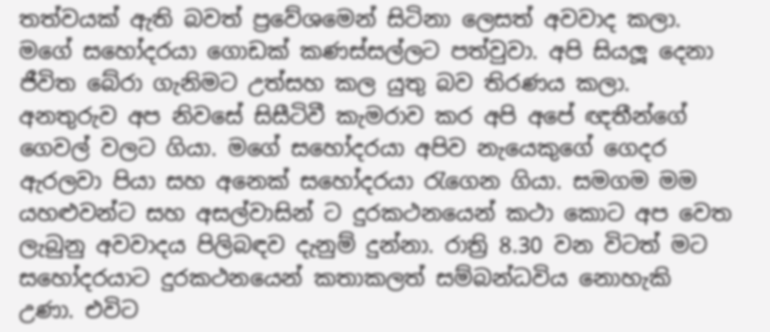තත්වයක් ඇති බවත් ප්‍රවේශමෙන් සිටිනා ලෙසත් අවවාද කලා. මගේ සහෝදරයා ගොඩක් කණස්සල්ලට පත්වුවා. අපි සියලූ දෙනා ජීවිත බේරා ගැනිමට උත්සහ කල යුතු බව තිරණය කලා. අනතුරුව අප නිවසේ සිසීටිවී කැමරාව කර අපි අපේ ඥතීන්ගේ ගෙවල් වලට ගියා. මගේ සහෝදරයා අපිව නැයෙකුගේ ගෙදර ඇරලවා පියා සහ අනෙක් සහෝදරයා රැගෙන ගියා. සමගම මම යහළුවන්ට සහ අසල්වාසින් ට දුරකථනයෙන් කථා කොට අප වෙත ලැබුනු අවවාදය පිලිබඳව දැනුම් දුන්නා. රාත්‍රි 8.30 වන විටත් මට සහෝදරයාට දුරකථනයෙන් කතාකලත් සම්බන්ධවිය නොහැකි උණා. එවිට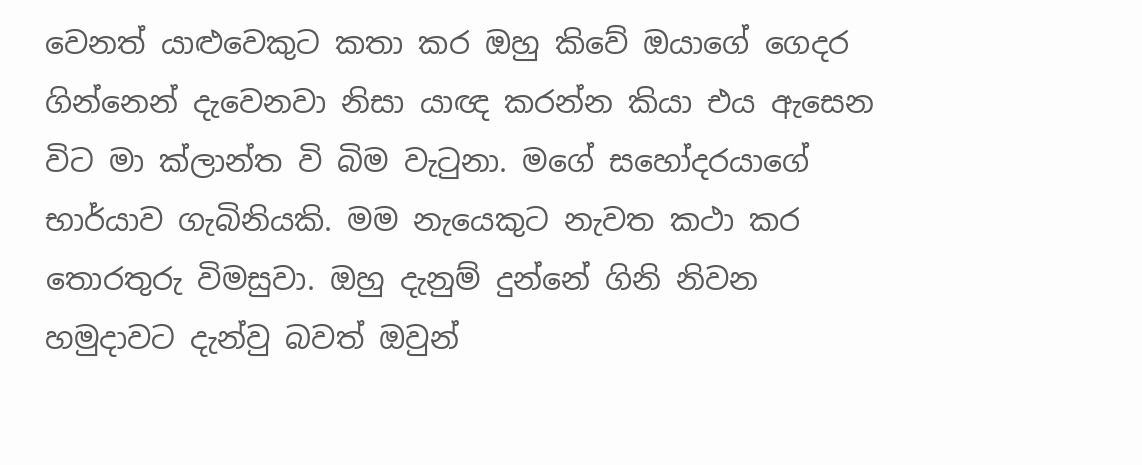වෙනත් යාළුවෙකුට කතා කර ඔහු කිවේ ඔයාගේ ගෙදර ගින්නෙන් දැවෙනවා නිසා යාඥ කරන්න කියා එය ඇසෙන විට මා ක්ලාන්ත වි බිම වැටුනා. මගේ සහෝදරයාගේ භාර්යාව ගැබිනියකි. මම නැයෙකුට නැවත කථා කර තොරතුරු විමසුවා. ඔහු දැනුම් දුන්නේ ගිනි නිවන හමුදාවට දැන්වු බවත් ඔවුන්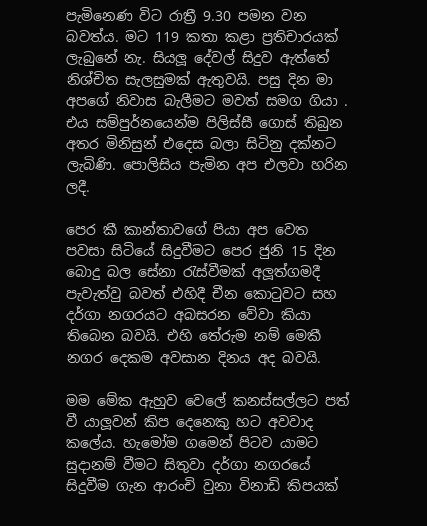පැමිනෙණ විට රාත්‍රී 9.30 පමන වන බවත්ය. මට 119 කතා කළා ප්‍රතිචාරයක් ලැබුනේ නැ. සියලූ දේවල් සිදුව ඇත්තේ නිශ්චිත සැලසුමක් ඇතුවයි. පසු දින මා අපගේ නිවාස බැලීමට මවත් සමග ගියා . එය සම්පුර්නයෙන්ම පිලිස්සී ගොස් තිබුන අතර මිනිසුන් එදෙස බලා සිටිනු දක්නට ලැබිණි. පොලිසිය පැමින අප එලවා හරින ලදී.

පෙර කී කාන්තාවගේ පියා අප වෙත පවසා සිටියේ සිදුවීමට පෙර ජුනි 15 දින බොදු බල සේනා රැස්වීමක් අලූත්ගමදී පැවැත්වු බවත් එහිදී චීන කොටුවට සහ දර්ගා නගරයට අබසරන වේවා කියා තිබෙන බවයි. එහි තේරුම නම් මෙකී නගර දෙකම අවසාන දිනය අද බවයි.

මම මේක ඇහුව වෙලේ කනස්සල්ලට පත් වී යාලූවන් කිප දෙනෙකු හට අවවාද කලේය. හැමෝම ගමෙන් පිටව යාමට සුදානම් වීමට සිතුවා දර්ගා නගරයේ සිදුවීම ගැන ආරංචි වුනා විනාඩි කිපයක්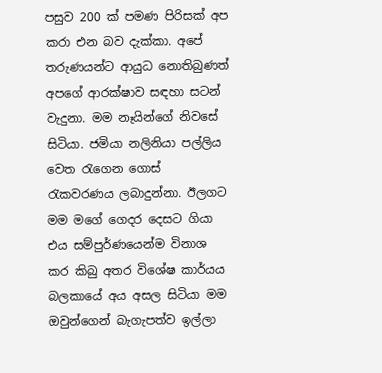පසුව 200 ක් පමණ පිරිසක් අප කරා එන බව දැක්කා. අපේ තරුණයන්ට ආයුධ නොතිබුණත් අපගේ ආරක්ෂාව සඳහා සටන් වැදුනා. මම නෑයින්ගේ නිවසේ සිටියා. ජමියා නලිනියා පල්ලිය වෙත රැගෙන ගොස් රැකවරණය ලබාදුන්නා. ඊලගට මම මගේ ගෙදර දෙසට ගියා එය සම්පුර්ණයෙන්ම විනාශ කර කිබු අතර විශේෂ කාර්යය බලකායේ අය අසල සිටියා මම ඔවුන්ගෙන් බැගැපත්ව ඉල්ලා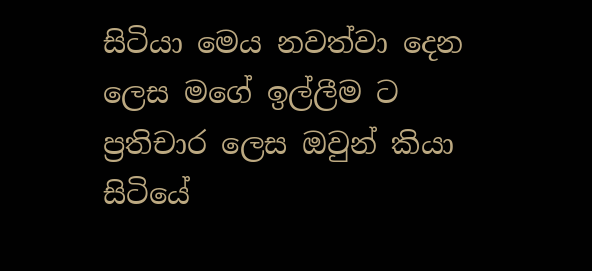සිටියා මෙය නවත්වා දෙන ලෙස මගේ ඉල්ලීම ට ප්‍රතිචාර ලෙස ඔවුන් කියා සිටියේ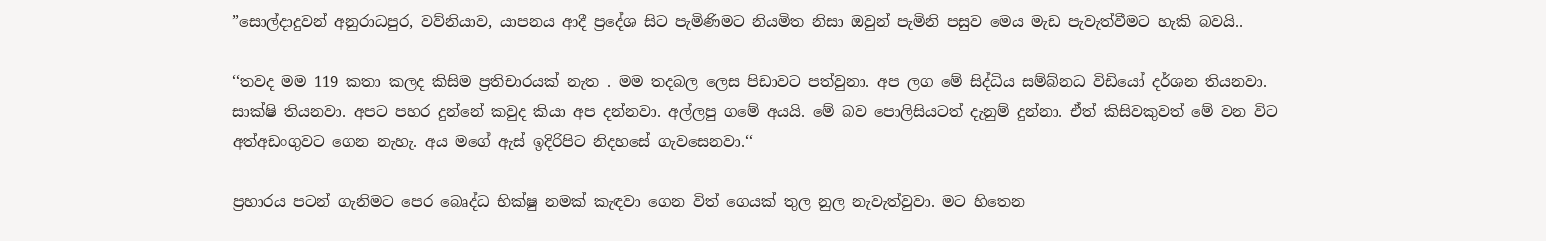”සොල්දාදුවන් අනුරාධපුර, වව්නියාව, යාපනය ආදී ප්‍රදේශ සිට පැමිණිමට නියමිත නිසා ඔවුන් පැමිනි පසුව මෙය මැඩ පැවැත්වීමට හැකි බවයි..

‘‘තවද මම 119 කතා කලද කිසිම ප්‍රතිචාරයක් නැත . මම තදබල ලෙස පිඩාවට පත්වුනා. අප ලග මේ සිද්ධිය සම්බ්නධ විඩියෝ දර්ශන තියනවා. සාක්ෂි තියනවා. අපට පහර දුන්නේ කවුද කියා අප දන්නවා. අල්ලපු ගමේ අයයි. මේ බව පොලිසියටත් දැනුම් දුන්නා. ඒත් කිසිවකුවත් මේ වන විට අත්අඩංගුවට ගෙන නැහැ. අය මගේ ඇස් ඉදිරිපිට නිදහසේ ගැවසෙනවා.‘‘

ප්‍රහාරය පටන් ගැනිමට පෙර බෙෘද්ධ භික්ෂු නමක් කැඳවා ගෙන විත් ගෙයක් තුල නුල නැවැත්වුවා. මට හිතෙන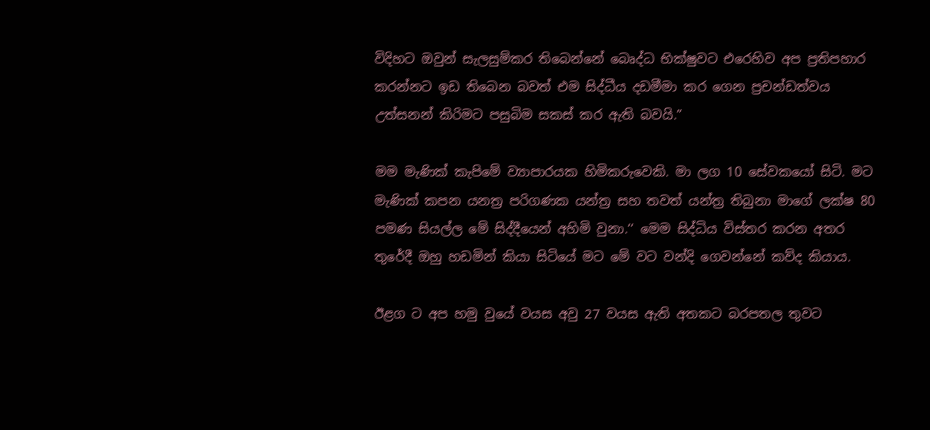විදිහට ඔවුන් සැලසුම්කර තිබෙන්නේ බෙෘද්ධ භික්ෂුවට එරෙහිව අප ප්‍රතිපහාර කරන්නට ඉඩ තිබෙන බවත් එම සිද්ධීය දඩමීමා කර ගෙන ප්‍රචන්ඩත්වය උත්සනන් කිරිමට පසුබිම සකස් කර ඇති බවයි.”

මම මැණික් කැපිමේ ව්‍යාපාරයක හිමිකරුවෙකි. මා ලග 10 සේවකයෝ සිටි. මට මැණික් කපන යනත්‍ර පරිගණක යන්ත්‍ර සහ තවත් යන්ත්‍ර තිබුනා මාගේ ලක්ෂ 80 පමණ සියල්ල මේ සිද්දීයෙන් අහිමි වුනා.‘‘ මෙම සිද්ධිය විස්තර කරන අතර තුරේදී ඔහු හඩමින් කියා සිටියේ මට මේ වට වන්දි ගෙවන්නේ කව්ද කියාය.

ඊළග ට අප හමු වුයේ වයස අවු 27 වයස ඇති අතකට බරපතල තුවට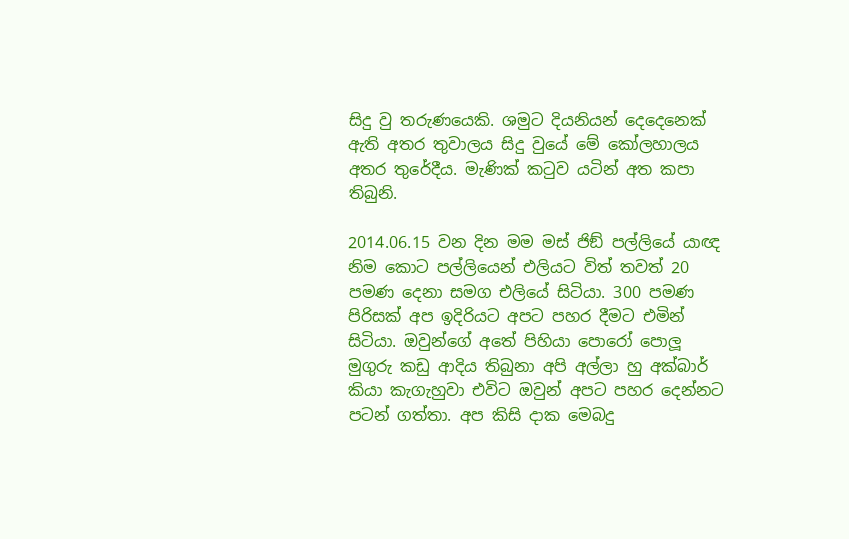සිදු වු තරුණයෙකි. ශමුට දියනියන් දෙදෙනෙක් ඇති අතර තුවාලය සිදු වුයේ මේ කෝලහාලය අතර තුරේදීය. මැණික් කටුව යටින් අත කපා තිබුනි.

2014.06.15 වන දින මම මස් ජිඞ් පල්ලියේ යාඥ නිම කොට පල්ලියෙන් එලියට විත් තවත් 20 පමණ දෙනා සමග එලියේ සිටියා. 300 පමණ පිරිසක් අප ඉදිරියට අපට පහර දීමට එමින් සිටියා. ඔවුන්ගේ අතේ පිහියා පොරෝ පොලූ මුගුරු කඩු ආදිය තිබුනා අපි අල්ලා හු අක්බාර් කියා කැගැහුවා එවිට ඔවුන් අපට පහර දෙන්නට පටන් ගත්තා. අප කිසි දාක මෙබදු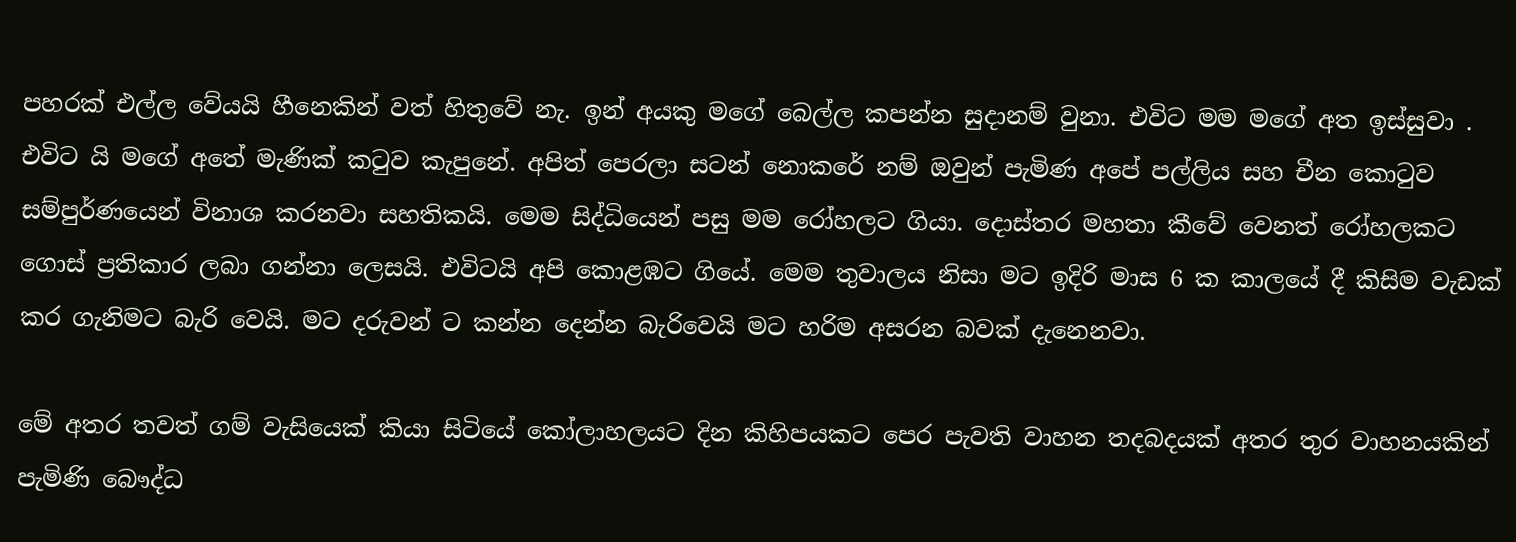පහරක් එල්ල වේයයි හීනෙකින් වත් හිතුවේ නැ. ඉන් අයකු මගේ බෙල්ල කපන්න සුදානම් වුනා. එවිට මම මගේ අත ඉස්සුවා . එවිට යි මගේ අතේ මැණික් කටුව කැපුනේ. අපිත් පෙරලා සටන් නොකරේ නම් ඔවුන් පැමිණ අපේ පල්ලිය සහ චීන කොටුව සම්පුර්ණයෙන් විනාශ කරනවා සහතිකයි. මෙම සිද්ධියෙන් පසු මම රෝහලට ගියා. දොස්තර මහතා කීවේ වෙනත් රෝහලකට ගොස් ප්‍රතිකාර ලබා ගන්නා ලෙසයි. එවිටයි අපි කොළඹට ගියේ. මෙම තුවාලය නිසා මට ඉදිරි මාස 6 ක කාලයේ දී කිසිම වැඩක් කර ගැනිමට බැරි වෙයි. මට දරුවන් ට කන්න දෙන්න බැරිවෙයි මට හරිම අසරන බවක් දැනෙනවා.

මේ අතර තවත් ගම් වැසියෙක් කියා සිටියේ කෝලාහලයට දින කිහිපයකට පෙර පැවති වාහන තදබදයක් අතර තුර වාහනයකින් පැමිණි බෞද්ධ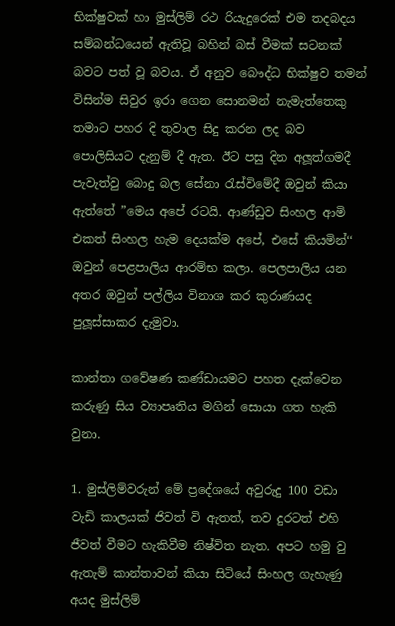භික්ෂුවක් හා මුස්ලිම් රථ රියැදුරෙක් එම තදබදය සම්බන්ධයෙන් ඇතිවූ බහින් බස් වීමක් සටනක් බවට පත් වූ බවය. ඒ අනුව බෞද්ධ භික්ෂුව තමන් විසින්ම සිවුර ඉරා ගෙන සොනමන් නැමැත්තෙකු තමාට පහර දි තුවාල සිදු කරන ලද බව පොලිසියට දැනුම් දී ඇත. ඊට පසු දින අලූත්ගමදී පැවැත්වු බොදු බල සේනා රැස්විමේදී ඔවුන් කියා ඇත්තේ ”මෙය අපේ රටයි. ආණ්ඩුව සිංහල ආමි එකත් සිංහල හැම දෙයක්ම අපේ, එසේ කියමින්‘‘ ඔවුන් පෙළපාලිය ආරම්භ කලා. පෙලපාලිය යන අතර ඔවුන් පල්ලිය විනාශ කර කුරාණයද පුලූස්සාකර දැමුවා.

කාන්තා ගවේෂණ කණ්ඩායමට පහත දැක්වෙන කරුණු සිය ව්‍යාපෘතිය මගින් සොයා ගත හැකි වුනා.

1. මුස්ලිම්වරුන් මේ ප්‍රදේශයේ අවුරුදු 100 වඩා වැඩි කාලයක් ජිවත් වි ඇතත්, තව දුරටත් එහි ජීවත් වීමට හැකිවීම නිෂ්විත නැත. අපට හමු වු ඇතැම් කාන්තාවන් කියා සිටියේ සිංහල ගැහැණු අයද මුස්ලිම්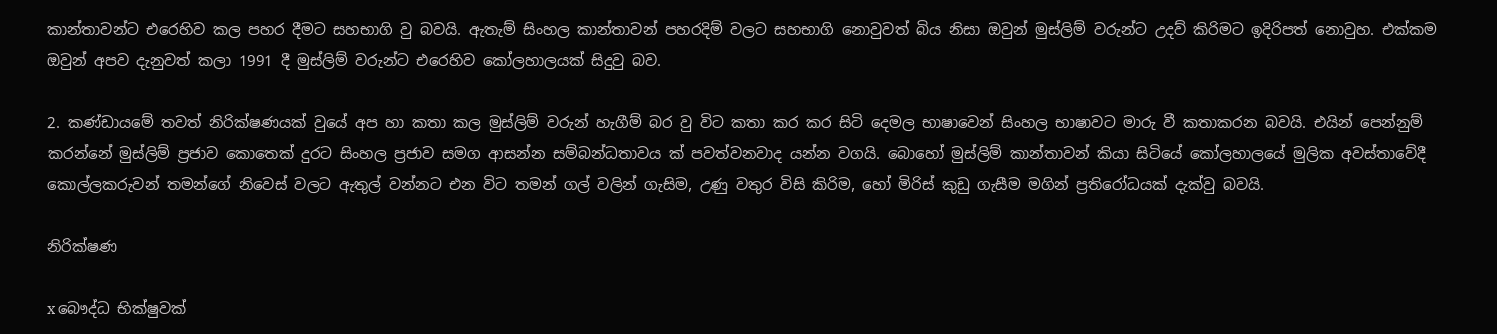කාන්තාවන්ට එරෙහිව කල පහර දීමට සහභාගි වු බවයි. ඇතැම් සිංහල කාන්තාවන් පහරදිම් වලට සහභාගි නොවුවත් බිය නිසා ඔවුන් මුස්ලිම් වරුන්ට උදව් කිරිමට ඉදිරිපත් නොවුහ. එක්කම ඔවුන් අපව දැනුවත් කලා 1991 දී මුස්ලිම් වරුන්ට එරෙහිව කෝලහාලයක් සිදුවු බව.

2. කණ්ඩායමේ තවත් නිරික්ෂණයක් වුයේ අප හා කතා කල මුස්ලිම් වරුන් හැගීම් බර වු විට කතා කර කර සිටි දෙමල භාෂාවෙන් සිංහල භාෂාවට මාරු වී කතාකරන බවයි. එයින් පෙන්නුම් කරන්නේ මුස්ලිම් ප්‍රජාව කොතෙක් දුරට සිංහල ප්‍රජාව සමග ආසන්න සම්බන්ධතාවය ක් පවත්වනවාද යන්න වගයි. බොහෝ මුස්ලිම් කාන්තාවන් කියා සිටියේ කෝලහාලයේ මුලික අවස්තාවේදී කොල්ලකරුවන් තමන්ගේ නිවෙස් වලට ඇතුල් වන්නට එන විට තමන් ගල් වලින් ගැසිම, උණු වතුර විසි කිරිම, හෝ මිරිස් කුඩු ගැසීම මගින් ප්‍රතිරෝධයක් දැක්වු බවයි.

නිරික්ෂණ

x බෞද්ධ භික්ෂුවක්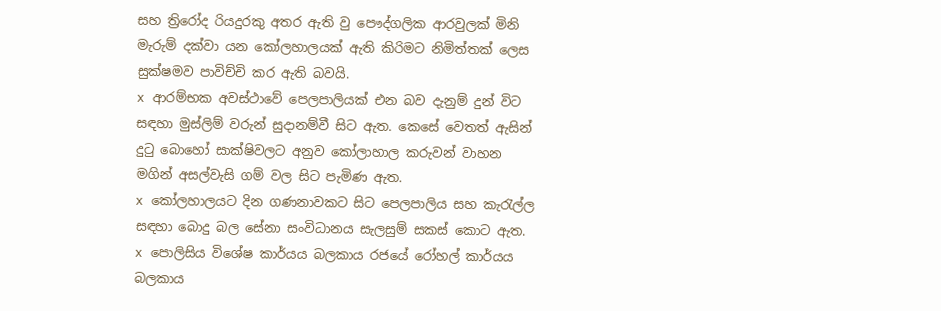සහ ත්‍රිරෝද රියදුරකු අතර ඇති වු පෞද්ගලික ආරවුලක් මිනි මැරුම් දක්වා යන කෝලහාලයක් ඇති කිරිමට නිමිත්තක් ලෙස සුක්ෂමව පාවිච්චි කර ඇති බවයි.
x ආරම්භක අවස්ථාවේ පෙලපාලියක් එන බව දැනුම් දුන් විට සඳහා මුස්ලිම් වරුන් සුදානම්වී සිට ඇත. කෙසේ වෙතත් ඇසින් දුටු බොහෝ සාක්ෂිවලට අනුව කෝලාහාල කරුවන් වාහන මගින් අසල්වැසි ගම් වල සිට පැමිණ ඇත.
x කෝලහාලයට දින ගණනාවකට සිට පෙලපාලිය සහ කැරැල්ල සඳහා බොදු බල සේනා සංවිධානය සැලසුම් සකස් කොට ඇත.
x පොලිසිය විශේෂ කාර්යය බලකාය රජයේ රෝහල් කාර්යය බලකාය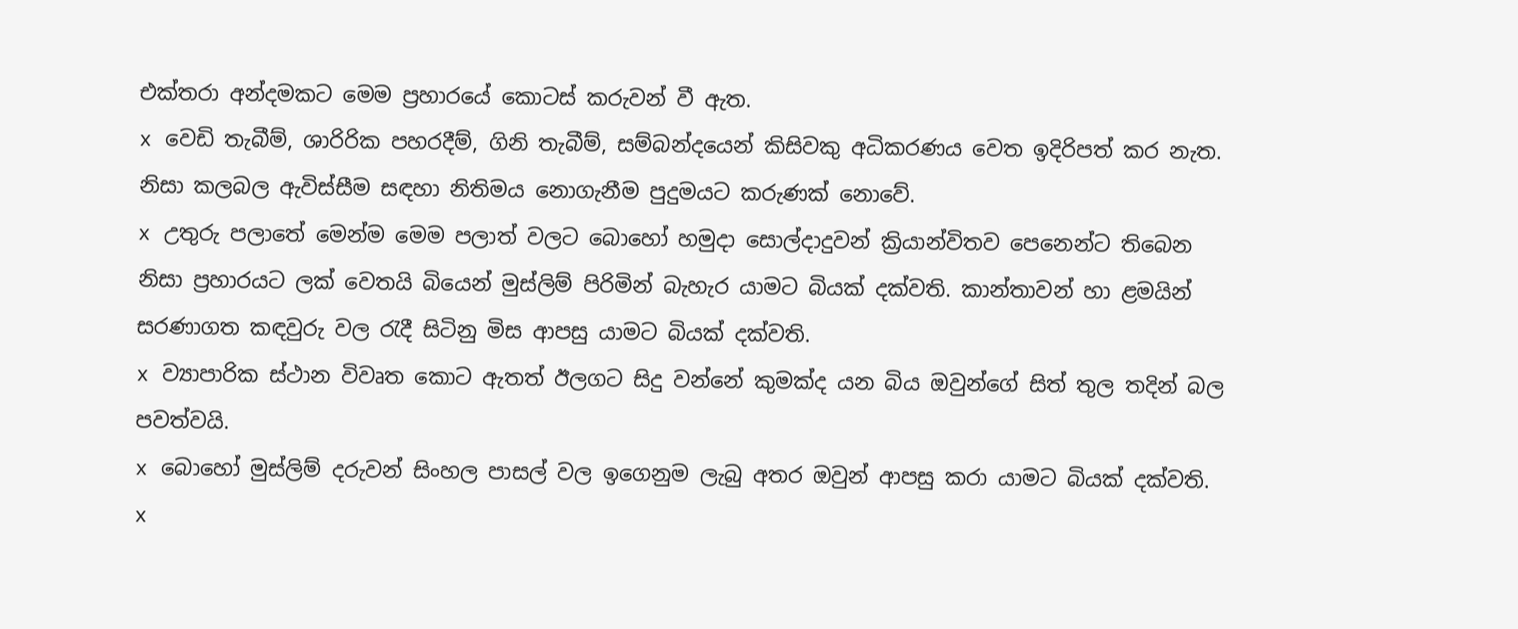එක්තරා අන්දමකට මෙම ප්‍රහාරයේ කොටස් කරුවන් වී ඇත.
x වෙඩි තැබීම්, ශාරිරික පහරදීම්, ගිනි තැබීම්, සම්බන්දයෙන් කිසිවකු අධිකරණය වෙත ඉදිරිපත් කර නැත. නිසා කලබල ඇවිස්සීම සඳහා නිතිමය නොගැනීම පුදුමයට කරුණක් නොවේ.
x උතුරු පලාතේ මෙන්ම මෙම පලාත් වලට බොහෝ හමුදා සොල්දාදුවන් ක්‍රියාන්විතව පෙනෙන්ට තිබෙන නිසා ප්‍රහාරයට ලක් වෙතයි බියෙන් මුස්ලිම් පිරිමින් බැහැර යාමට බියක් දක්වති. කාන්තාවන් හා ළමයින් සරණාගත කඳවුරු වල රැදී සිටිනු මිස ආපසු යාමට බියක් දක්වති.
x ව්‍යාපාරික ස්ථාන විවෘත කොට ඇතත් ඊලගට සිදු වන්නේ කුමක්ද යන බිය ඔවුන්ගේ සිත් තුල තදින් බල පවත්වයි.
x බොහෝ මුස්ලිම් දරුවන් සිංහල පාසල් වල ඉගෙනුම ලැබු අතර ඔවුන් ආපසු කරා යාමට බියක් දක්වති.
x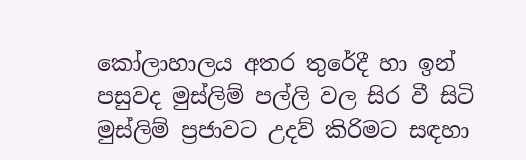කෝලාහාලය අතර තුරේදී හා ඉන් පසුවද මුස්ලිම් පල්ලි වල සිර වී සිටි මුස්ලිම් ප්‍රජාවට උදව් කිරිමට සඳහා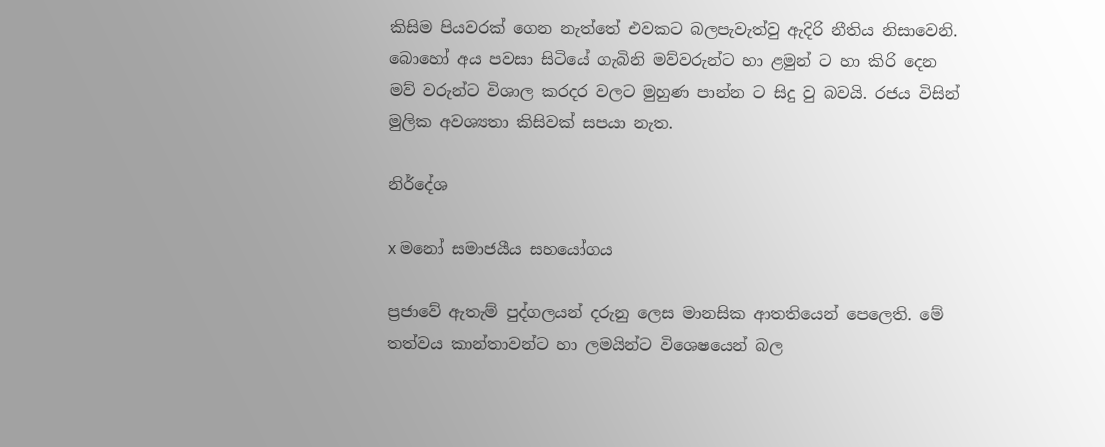කිසිම පියවරක් ගෙන නැත්තේ එවකට බලපැවැත්වු ඇදිරි නීතිය නිසාවෙනි. බොහෝ අය පවසා සිටියේ ගැබිනි මව්වරුන්ට හා ළමුන් ට හා කිරි දෙන මව් වරුන්ට විශාල කරදර වලට මුහුණ පාන්න ට සිදු වු බවයි. රජය විසින් මුලික අවශ්‍යතා කිසිවක් සපයා නැත.

නිර්දේශ

x මනෝ සමාජයීය සහයෝගය

ප්‍රජාවේ ඇතැම් පුද්ගලයන් දරුනු ලෙස මානසික ආතතියෙන් පෙලෙති. මේ තත්වය කාන්තාවන්ට හා ලමයින්ට විශෙෂයෙන් බල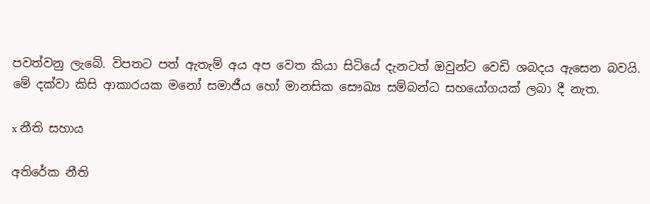පවත්වනු ලැබේ. විපතට පත් ඇතැම් අය අප වෙත කියා සිටියේ දැනටත් ඔවුන්ට වෙඩි ශබදය ඇසෙන බවයි. මේ දක්වා කිසි ආකාරයක මනෝ සමාජීය හෝ මානසික සෞඛ්‍ය සම්බන්ධ සහයෝගයක් ලබා දී නැත.

x නීති සහාය

අතිරේක නීති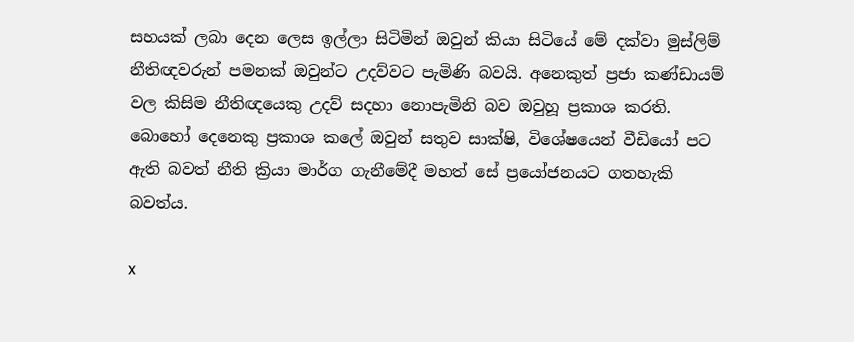සහයක් ලබා දෙන ලෙස ඉල්ලා සිටිමින් ඔවුන් කියා සිටියේ මේ දක්වා මුස්ලිම් නීතිඥවරුන් පමනක් ඔවුන්ට උදව්වට පැමිණි බවයි. අනෙකුත් ප්‍රජා කණ්ඩායම් වල කිසිම නීතිඥයෙකු උදව් සදහා නොපැමිනි බව ඔවුහූ ප්‍රකාශ කරති. බොහෝ දෙනෙකු ප්‍රකාශ කලේ ඔවුන් සතුව සාක්ෂි, විශේෂයෙන් වීඩියෝ පට ඇති බවත් නීති ක්‍රියා මාර්ග ගැනීමේදී මහත් සේ ප්‍රයෝජනයට ගතහැකි බවත්ය.

x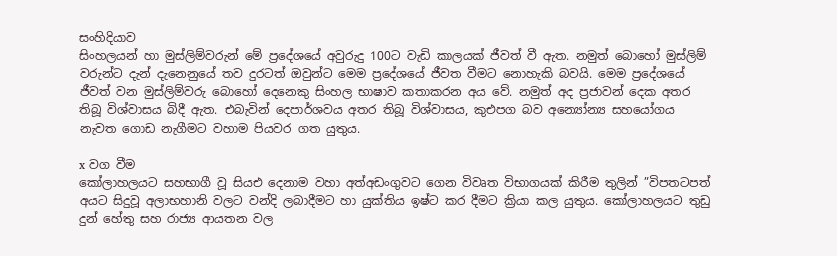සංහිදියාව
සිංහලයන් හා මුස්ලිම්වරුන් මේ ප්‍රදේශයේ අවුරුදු 100ට වැඩි කාලයක් ජීවත් වී ඇත. නමුත් බොහෝ මුස්ලිම් වරුන්ට දැන් දැනෙනුයේ තව දුරටත් ඔවුන්ට මෙම ප්‍රදේශයේ ජීවත වීමට නොහැකි බවයි. මෙම ප්‍රදේශයේ ජීවත් වන මුස්ලිම්වරු බොහෝ දෙනෙකු සිංහල භාෂාව කතාකරන අය වේ. නමුත් අද ප්‍රජාවන් දෙක අතර තිබූ විශ්වාසය බිදී ඇත. එබැවින් දෙපාර්ශවය අතර තිබූ විශ්වාසය, කුඑපග බව අන්‍යෝන්‍ය සහයෝගය නැවත ගොඩ නැගීමට වහාම පියවර ගත යුතුය.

x වග වීම
කෝලාහලයට සහභාගී වූ සියඑ දෙනාම වහා අත්අඩංගුවට ගෙන විවෘත විභාගයක් කිරීම තුලින් ”විපතටපත් අයට සිදුවූ අලාභහානි වලට වන්දි ලබාදීමට හා යුක්තිය ඉෂ්ට කර දීමට ක්‍රියා කල යුතුය. කෝලාහලයට තුඩු දුන් හේතු සහ රාජ්‍ය ආයතන වල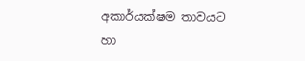අකාර්යක්ෂම තාවයට හා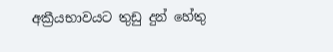අක්‍රීයභාවයට තුඩු දුන් හේතු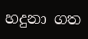හදුනා ගත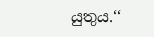යුතුය.‘‘